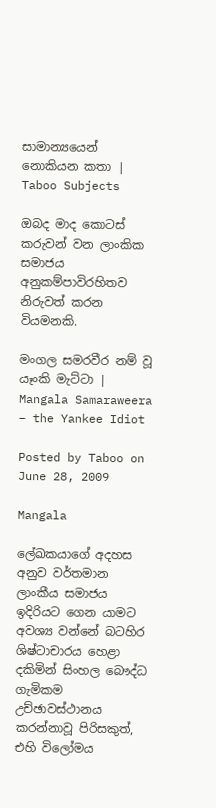සාමාන්‍යයෙන් නොකියන කතා | Taboo Subjects

ඔබද මාද කොටස් කරුවන් වන ලාංකික සමාජය අනුකම්පාවිරහිතව නිරුවත් කරන වියමනකි.

මංගල සමරවීර නම් වූ යෑංකි මැට්ටා | Mangala Samaraweera – the Yankee Idiot

Posted by Taboo on June 28, 2009

Mangala

ලේඛකයාගේ අදහස අනුව වර්තමාන ලාංකීය සමාජය ඉදිරියට ගෙන යාමට අවශ්‍ය වන්නේ බටහිර ශිෂ්ටාචාරය හෙළා දකිමින් සිංහල බෞද්ධ ගැමිකම උච්ඡාවස්ථානය කරන්නාවූ පිරිසකුත්, එහි විලෝමය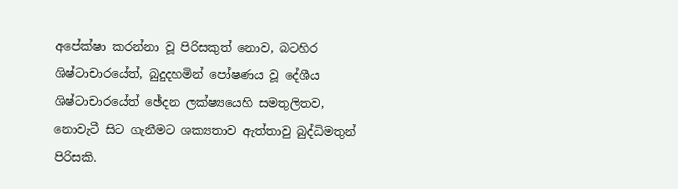අපේක්ෂා කරන්නා වූ පිරිසකුත් නොව, බටහිර ශිෂ්ටාචාරයේත්, බුදුදහමින් පෝෂණය වූ දේශීය ශිෂ්ටාචාරයේත් ඡේදන ලක්ෂ්‍යයෙහි සමතුලිතව, නොවැටී සිට ගැනීමට ශක්‍යතාව ඇත්තාවු බුද්ධිමතුන් පිරිසකි.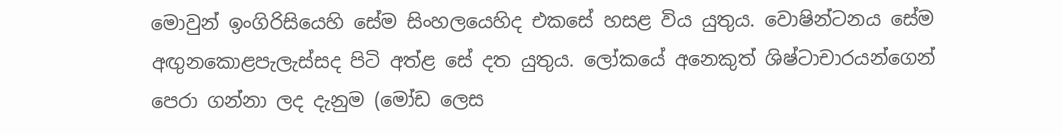මොවුන් ඉංගිරිසියෙහි සේම සිංහලයෙහිද එකසේ හසළ විය යුතුය. වොෂින්ටනය සේම අඟුනකොළපැලැස්සද පිටි අත්ළ සේ දත යුතුය. ලෝකයේ අනෙකුත් ශිෂ්ටාචාරයන්ගෙන් පෙරා ගන්නා ලද දැනුම (මෝඩ ලෙස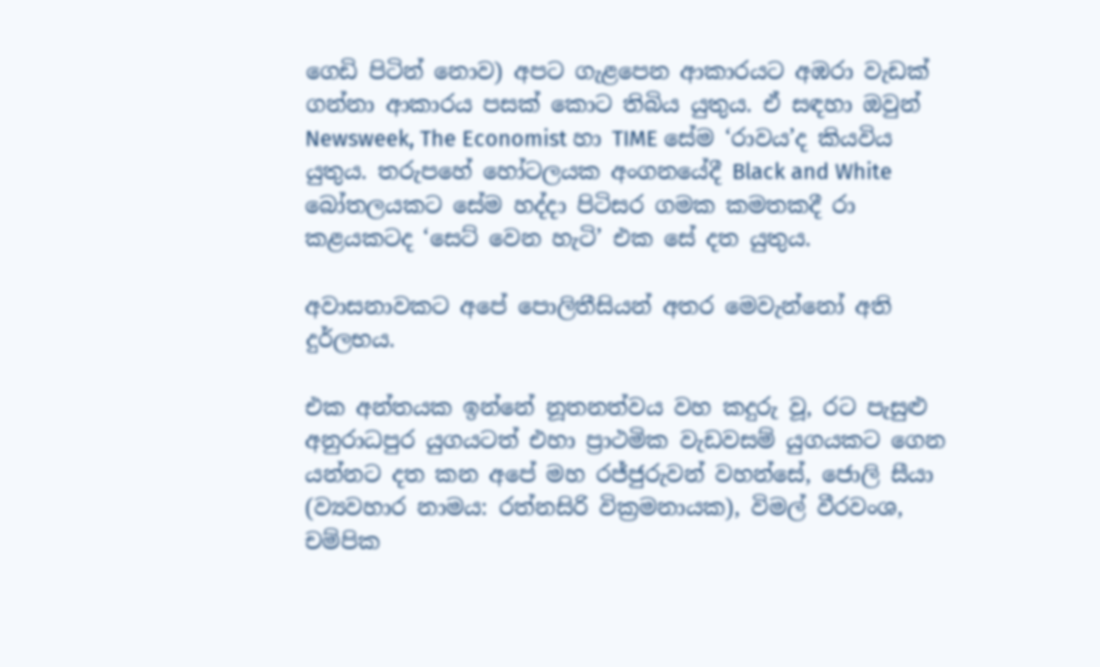ගෙඩි පිටින් නොව) අපට ගැළපෙන ආකාරයට අඹරා වැඩක් ගන්නා ආකාරය පසක් කොට තිබිය යුතුය. ඒ සඳහා ඔවුන් Newsweek, The Economist හා TIME සේම ‘රාවය’ද කියවිය යුතුය. තරුපහේ හෝටලයක අංගනයේදී Black and White බෝතලයකට සේම හද්දා පිටිසර ගමක කමතකදී රා කළයකටද ‘සෙට් වෙන හැටි’ එක සේ දත යුතුය.

අවාසනාවකට අපේ පොලිතීසියන් අතර මෙවැන්නෝ අති දුර්ලභය.

එක අන්තයක ඉන්නේ නූතනත්වය වහ කදුරු වූ, රට පැසුළු අනුරාධපුර යුගයටත් එහා ප්‍රාථමික වැඩවසම් යුගයකට ගෙන යන්නට දත කන අපේ මහ රජ්ජුරුවන් වහන්සේ, ජොලි සීයා (ව්‍යවහාර නාමය: රත්නසිරි වික්‍රමනායක), විමල් වීරවංශ, චම්පික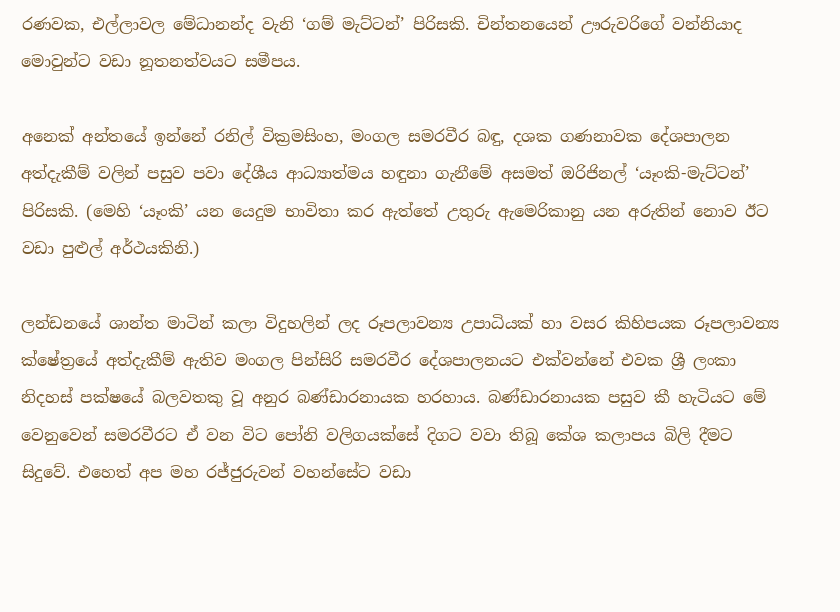රණවක, එල්ලාවල මේධානන්ද වැනි ‘ගම් මැට්ටන්’ පිරිසකි. චින්තනයෙන් ඌරුවරිගේ වන්නියාද මොවුන්ට වඩා නූතනත්වයට සමීපය.

අනෙක් අන්තයේ ඉන්නේ රනිල් වික්‍රමසිංහ, මංගල සමරවීර බඳු, දශක ගණනාවක දේශපාලන අත්දැකීම් වලින් පසුව පවා දේශීය ආධ්‍යාත්මය හඳුනා ගැනීමේ අසමත් ඔරිජිනල් ‘යෑංකි-මැට්ටන්’ පිරිසකි. (මෙහි ‘යෑංකි’ යන යෙදුම භාවිතා කර ඇත්තේ උතුරු ඇමෙරිකානු යන අරුතින් නොව ඊට වඩා පුළුල් අර්ථයකිනි.)

ලන්ඩනයේ ශාන්ත මාටින් කලා විදුහලින් ලද රූපලාවන්‍ය උපාධියක් හා වසර කිහිපයක රූපලාවන්‍ය ක්ෂේත්‍රයේ අත්දැකීම් ඇතිව මංගල පින්සිරි සමරවීර දේශපාලනයට එක්වන්නේ එවක ශ්‍රී ලංකා නිදහස් පක්ෂයේ බලවතකු වූ අනුර බණ්ඩාරනායක හරහාය. බණ්ඩාරනායක පසුව කී හැටියට මේ වෙනුවෙන් සමරවීරට ඒ වන විට පෝනි වලිගයක්සේ දිගට වවා තිබූ කේශ කලාපය බිලි දීමට සිදුවේ. එහෙත් අප මහ රජ්ජුරුවන් වහන්සේට වඩා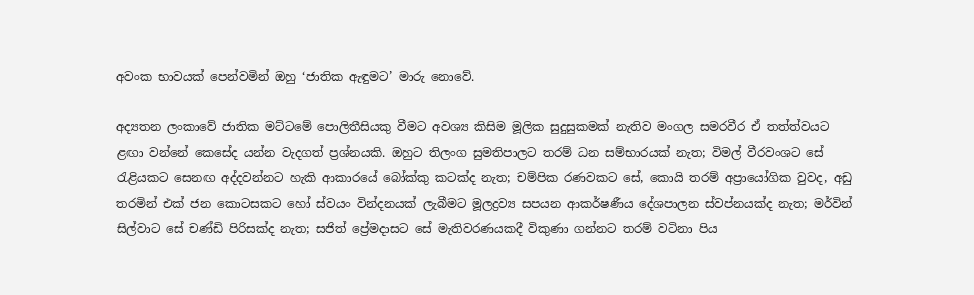අවංක භාවයක් පෙන්වමින් ඔහු ‘ජාතික ඇඳුමට’ මාරු නොවේ.

අද්‍යතන ලංකාවේ ජාතික මට්ටමේ පොලිතීසියකු වීමට අවශ්‍ය කිසිම මූලික සුදුසුකමක් නැතිව මංගල සමරවීර ඒ තත්ත්වයට ළඟා වන්නේ කෙසේද යන්න වැදගත් ප්‍රශ්නයකි. ඔහුට තිලංග සුමතිපාලට තරම් ධන සම්භාරයක් නැත; විමල් වීරවංශට සේ රැළියකට සෙනඟ අද්දවන්නට හැකි ආකාරයේ බෝක්කු කටක්ද නැත; චම්පික රණවකට සේ, කොයි තරම් අප්‍රායෝගික වුවද, අඩු තරමින් එක් ජන කොටසකට හෝ ස්වයං වින්දනයක් ලැබීමට මූලද්‍රව්‍ය සපයන ආකර්ෂණීය දේශපාලන ස්වප්නයක්ද නැත; මර්වින් සිල්වාට සේ චණ්ඩි පිරිසක්ද නැත; සජිත් ප්‍රේමදාසට සේ මැතිවරණයකදී විකුණා ගන්නට තරම් වටිනා පිය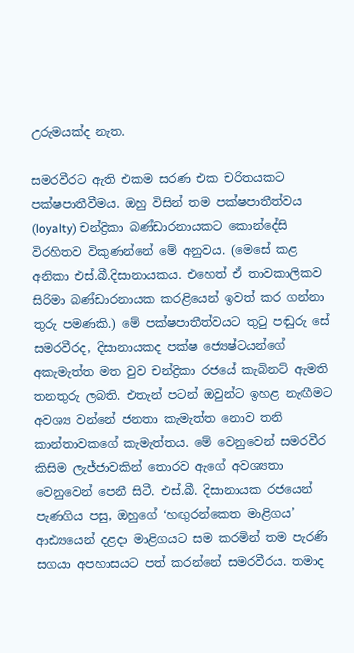උරුමයක්ද නැත.

සමරවීරට ඇති එකම සරණ එක චරිතයකට පක්ෂපාතීවීමය. ඔහු විසින් තම පක්ෂපාතීත්වය (loyalty) චන්ද්‍රිකා බණ්ඩාරනායකට කොන්දේසි විරහිතව විකුණන්නේ මේ අනුවය. (මෙසේ කළ අනිකා එස්.බී.දිසානායකය. එහෙත් ඒ තාවකාලිකව සිරිමා බණ්ඩාරනායක කරළියෙන් ඉවත් කර ගන්නා තුරු පමණකි.) මේ පක්ෂපාතීත්වයට තුටු පඬුරු සේ සමරවීරද, දිසානායකද පක්ෂ ජ්‍යෙෂ්ටයන්ගේ අකැමැත්ත මත වුව චන්ද්‍රිකා රජයේ කැබිනට් ඇමති තනතුරු ලබති. එතැන් පටන් ඔවුන්ට ඉහළ නැඟීමට අවශ්‍ය වන්නේ ජනතා කැමැත්ත නොව තනි කාන්තාවකගේ කැමැත්තය. මේ වෙනුවෙන් සමරවීර කිසිම ලැජ්ජාවකින් තොරව ඇගේ අවශ්‍යතා වෙනුවෙන් පෙනී සිටී. එස්.බී. දිසානායක රජයෙන් පැණගිය පසු, ඔහුගේ ‘හඟුරන්කෙත මාළිගය’ ආඪ්‍යයෙන් දළදා මාළිගයට සම කරමින් තම පැරණි සගයා අපහාසයට පත් කරන්නේ සමරවීරය. තමාද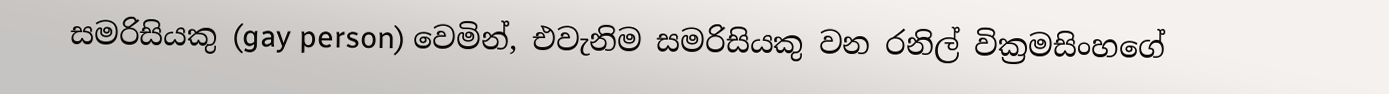සමරිසියකු (gay person) වෙමින්, එවැනිම සමරිසියකු වන රනිල් වික්‍රමසිංහගේ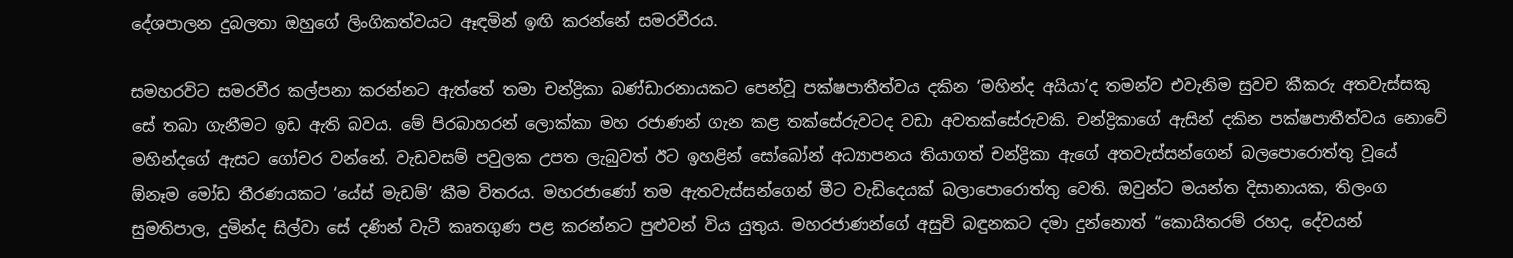දේශපාලන දුබලතා ඔහුගේ ලිංගිකත්වයට ඈඳමින් ඉඟි කරන්නේ සමරවීරය.

සමහරවිට සමරවීර කල්පනා කරන්නට ඇත්තේ තමා චන්ද්‍රිකා බණ්ඩාරනායකට පෙන්වූ පක්ෂපාතීත්වය දකින ‘මහින්ද අයියා’ද තමන්ව එවැනිම සුවච කීකරු අතවැස්සකු සේ තබා ගැනීමට ඉඩ ඇති බවය. මේ පිරබාහරන් ලොක්කා මහ රජාණන් ගැන කළ තක්සේරුවටද වඩා අවතක්සේරුවකි. චන්ද්‍රිකාගේ ඇසින් දකින පක්ෂපාතීත්වය නොවේ මහින්දගේ ඇසට ගෝචර වන්නේ. වැඩවසම් පවුලක උපත ලැබුවත් ඊට ඉහළින් සෝබෝන් අධ්‍යාපනය තියාගත් චන්ද්‍රිකා ඇගේ අතවැස්සන්ගෙන් බලපොරොත්තු වූයේ ඕනෑම මෝඩ තීරණයකට ‘යේස් මැඩම්’ කීම විතරය. මහරජාණෝ තම ඇතවැස්සන්ගෙන් මීට වැඩිදෙයක් බලාපොරොත්තු වෙති. ඔවුන්ට මයන්ත දිසානායක, තිලංග සුමතිපාල, දුමින්ද සිල්වා සේ දණින් වැටී කෘතගුණ පළ කරන්නට පුළුවන් විය යුතුය. මහරජාණන්ගේ අසුචි බඳුනකට දමා දුන්නොත් “කොයිතරම් රහද, දේවයන්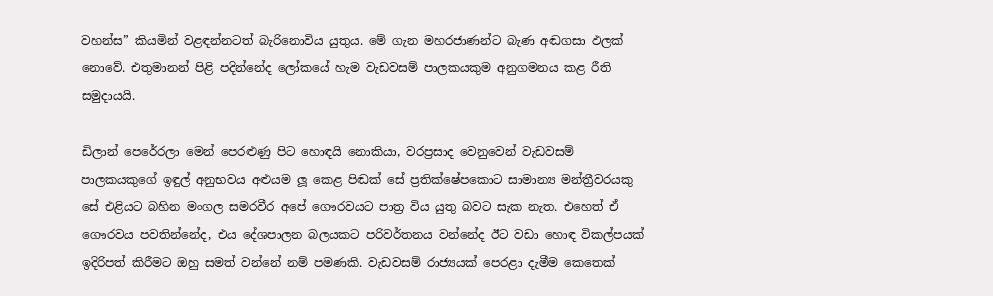වහන්ස” කියමින් වළඳන්නටත් බැරිනොවිය යුතුය. මේ ගැන මහරජාණන්ට බැණ අඬගසා ඵලක් නොවේ. එතුමානන් පිළි පදින්නේද ලෝකයේ හැම වැඩවසම් පාලකයකුම අනුගමනය කළ රීති සමුදායයි.

ඩිලාන් පෙරේරලා මෙන් පෙරළුණු පිට හොඳයි නොකියා, වරප්‍රසාද වෙනුවෙන් වැඩවසම් පාලකයකුගේ ඉඳුල් අනුභවය අළුයම ලූ කෙළ පිඬක් සේ ප්‍රතික්ෂේපකොට සාමාන්‍ය මන්ත්‍රීවරයකු සේ එළියට බහින මංගල සමරවීර අපේ ගෞරවයට පාත්‍ර විය යුතු බවට සැක නැත. එහෙත් ඒ ගෞරවය පවතින්නේද, එය දේශපාලන බලයකට පරිවර්තනය වන්නේද ඊට වඩා හොඳ විකල්පයක් ඉදිරිපත් කිරීමට ඔහු සමත් වන්නේ නම් පමණකි. වැඩවසම් රාජ්‍යයක් පෙරළා දැමීම කෙතෙක්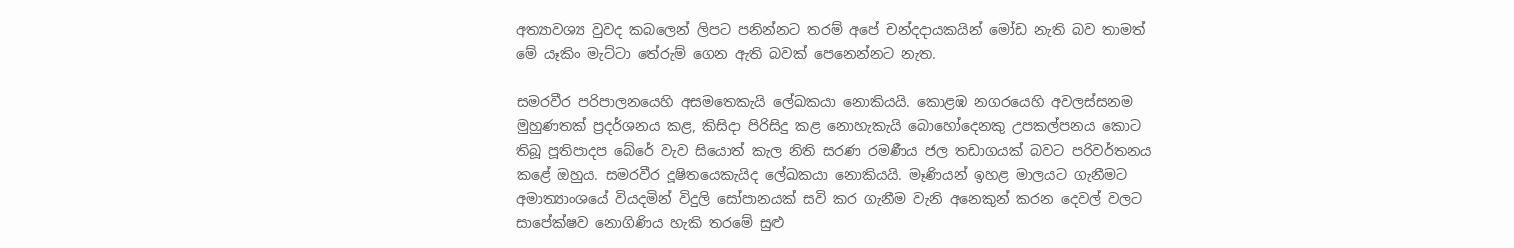අත්‍යාවශ්‍ය වුවද කබලෙන් ලිපට පනින්නට තරම් අපේ චන්දදායකයින් මෝඩ නැති බව තාමත් මේ යෑකිං මැට්ටා තේරුම් ගෙන ඇති බවක් පෙනෙන්නට නැත.

සමරවීර පරිපාලනයෙහි අසමතෙකැයි ලේඛකයා නොකියයි. කොළඹ නගරයෙහි අවලස්සනම මුහුණතක් ප්‍රදර්ශනය කළ, කිසිදා පිරිසිදු කළ නොහැකැයි බොහෝදෙනකු උපකල්පනය කොට තිබූ පූතිපාදප බේරේ වැව සියොත් කැල නිති සරණ රමණීය ජල තඩාගයක් බවට පරිවර්තනය කළේ ඔහුය. සමරවීර දූෂිතයෙකැයිද ලේඛකයා නොකියයි. මෑණියන් ඉහළ මාලයට ගැනීමට අමාත්‍යාංශයේ වියදමින් විදුලි සෝපානයක් සවි කර ගැනීම වැනි අනෙකුන් කරන දෙවල් වලට සාපේක්ෂව නොගිණිය හැකි තරමේ සුළු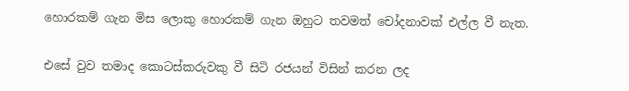හොරකම් ගැන මිස ලොකු හොරකම් ගැන ඔහුට තවමත් චෝදනාවක් එල්ල වී නැත.

එසේ වුව තමාද කොටස්කරුවකු වී සිටි රජයන් විසින් කරන ලද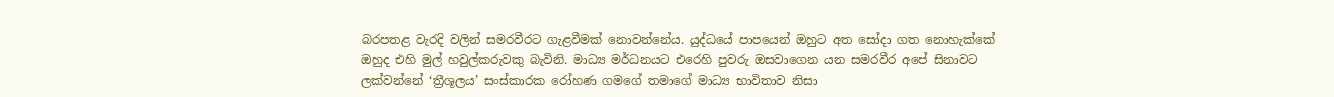බරපතළ වැරදි වලින් සමරවීරට ගැළවීමක් නොවන්නේය. යුද්ධයේ පාපයෙන් ඔහුට අත සෝදා ගත නොහැක්කේ ඔහුද එහි මුල් හවුල්කරුවකු බැවිනි. මාධ්‍ය මර්ධනයට එරෙහි පුවරු ඔසවාගෙන යන සමරවීර අපේ සිනාවට ලක්වන්නේ ‘ත්‍රීශූලය’ සංස්කාරක රෝහණ ගමගේ තමාගේ මාධ්‍ය භාවිතාව නිසා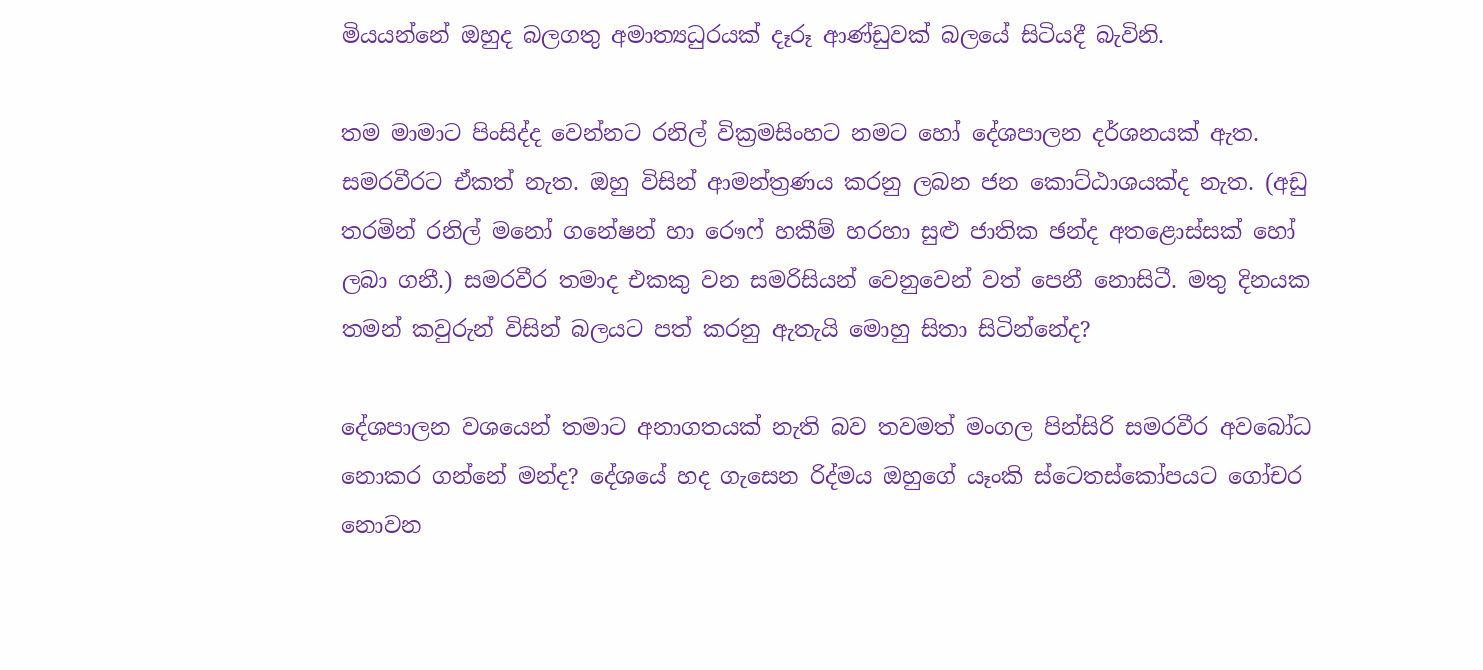මියයන්නේ ඔහුද බලගතු අමාත්‍යධුරයක් දෑරූ ආණ්ඩුවක් බලයේ සිටියදී බැවිනි.

තම මාමාට පිංසිද්ද වෙන්නට රනිල් වික්‍රමසිංහට නමට හෝ දේශපාලන දර්ශනයක් ඇත. සමරවීරට ඒකත් නැත. ඔහු විසින් ආමන්ත්‍රණය කරනු ලබන ජන කොට්ඨාශයක්ද නැත. (අඩු තරමින් රනිල් මනෝ ගනේෂන් හා රෞෆ් හකීම් හරහා සුළු ජාතික ඡන්ද අතළොස්සක් හෝ ලබා ගනී.) සමරවීර තමාද එකකු වන සමරිසියන් වෙනුවෙන් වත් පෙනී නොසිටී. මතු දිනයක තමන් කවුරුන් විසින් බලයට පත් කරනු ඇතැයි මොහු සිතා සිටින්නේද?

දේශපාලන වශයෙන් තමාට අනාගතයක් නැති බව තවමත් මංගල පින්සිරි සමරවීර අවබෝධ නොකර ගන්නේ මන්ද? දේශයේ හද ගැසෙන රිද්මය ඔහුගේ යෑංකි ස්ටෙතස්කෝපයට ගෝචර නොවන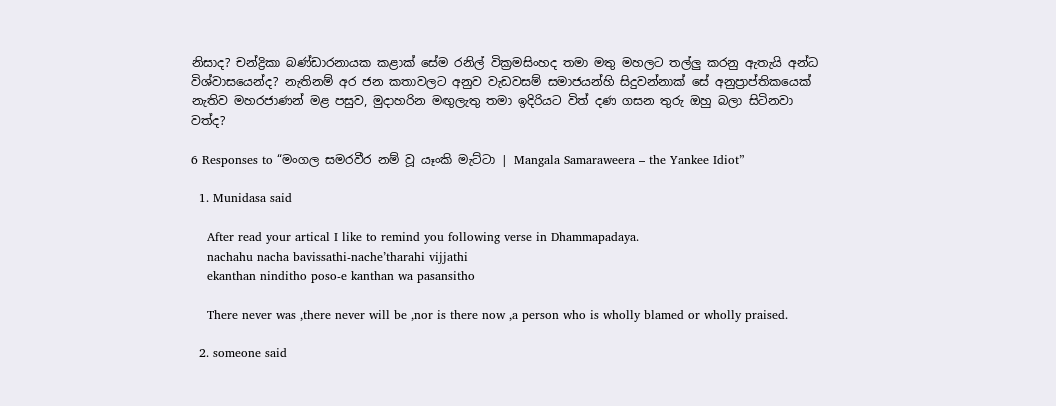නිසාද? චන්ද්‍රිකා බණ්ඩාරනායක කළාක් සේම රනිල් වික්‍රමසිංහද තමා මතු මහලට තල්ලු කරනු ඇතැයි අන්ධ විශ්වාසයෙන්ද? නැතිනම් අර ජන කතාවලට අනුව වැඩවසම් සමාජයන්හි සිදුවන්නාක් සේ අනුප්‍රාප්තිකයෙක් නැතිව මහරජාණන් මළ පසුව, මුදාහරින මඟුලැතු තමා ඉදිරියට විත් දණ ගසන තුරු ඔහු බලා සිටිනවා වත්ද?

6 Responses to “මංගල සමරවීර නම් වූ යෑංකි මැට්ටා | Mangala Samaraweera – the Yankee Idiot”

  1. Munidasa said

    After read your artical I like to remind you following verse in Dhammapadaya.
    nachahu nacha bavissathi-nache’tharahi vijjathi
    ekanthan ninditho poso-e kanthan wa pasansitho

    There never was ,there never will be ,nor is there now ,a person who is wholly blamed or wholly praised.

  2. someone said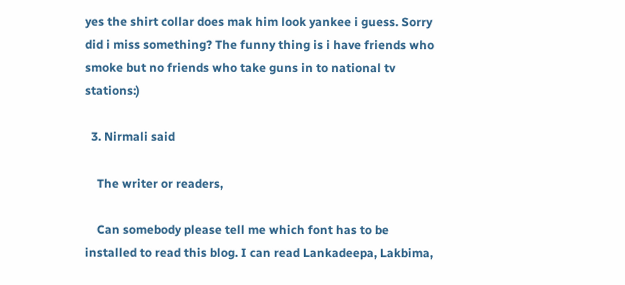yes the shirt collar does mak him look yankee i guess. Sorry did i miss something? The funny thing is i have friends who smoke but no friends who take guns in to national tv stations:)

  3. Nirmali said

    The writer or readers,

    Can somebody please tell me which font has to be installed to read this blog. I can read Lankadeepa, Lakbima,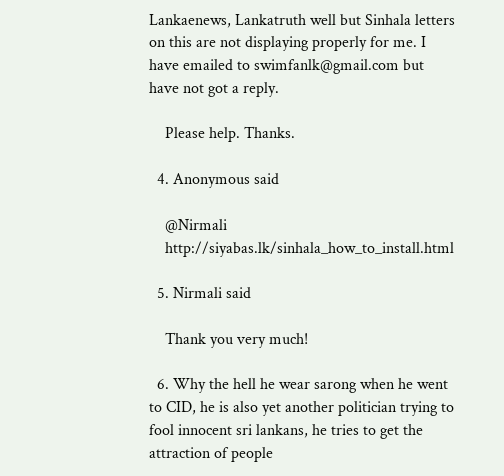Lankaenews, Lankatruth well but Sinhala letters on this are not displaying properly for me. I have emailed to swimfanlk@gmail.com but have not got a reply.

    Please help. Thanks.

  4. Anonymous said

    @Nirmali
    http://siyabas.lk/sinhala_how_to_install.html

  5. Nirmali said

    Thank you very much!

  6. Why the hell he wear sarong when he went to CID, he is also yet another politician trying to fool innocent sri lankans, he tries to get the attraction of people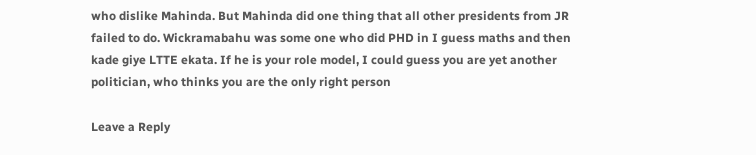who dislike Mahinda. But Mahinda did one thing that all other presidents from JR failed to do. Wickramabahu was some one who did PHD in I guess maths and then kade giye LTTE ekata. If he is your role model, I could guess you are yet another politician, who thinks you are the only right person

Leave a Reply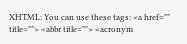XHTML: You can use these tags: <a href="" title=""> <abbr title=""> <acronym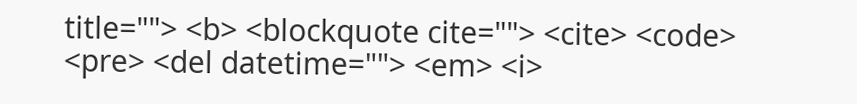title=""> <b> <blockquote cite=""> <cite> <code> <pre> <del datetime=""> <em> <i>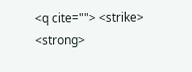<q cite=""> <strike> <strong>